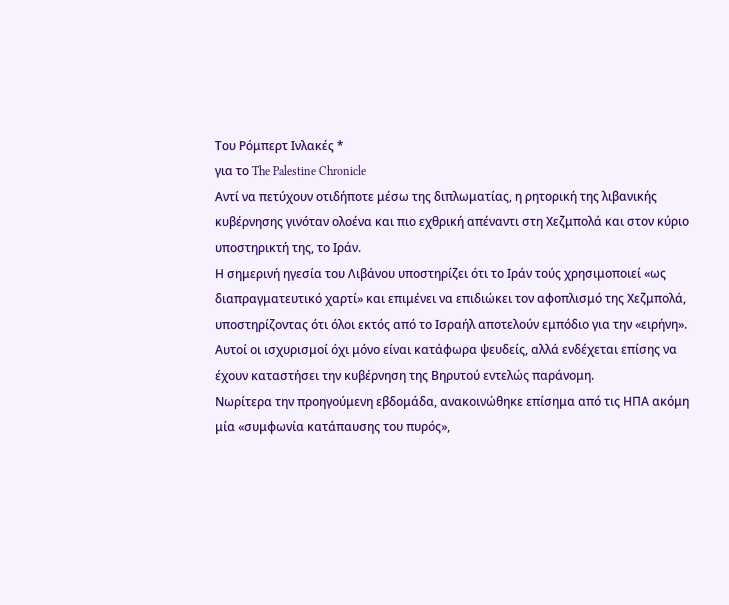Του Ρόμπερτ Ινλακές *
για το The Palestine Chronicle
Αντί να πετύχουν οτιδήποτε μέσω της διπλωματίας, η ρητορική της λιβανικής κυβέρνησης γινόταν ολοένα και πιο εχθρική απέναντι στη Χεζμπολά και στον κύριο υποστηρικτή της, το Ιράν.
Η σημερινή ηγεσία του Λιβάνου υποστηρίζει ότι το Ιράν τούς χρησιμοποιεί «ως διαπραγματευτικό χαρτί» και επιμένει να επιδιώκει τον αφοπλισμό της Χεζμπολά, υποστηρίζοντας ότι όλοι εκτός από το Ισραήλ αποτελούν εμπόδιο για την «ειρήνη». Αυτοί οι ισχυρισμοί όχι μόνο είναι κατάφωρα ψευδείς, αλλά ενδέχεται επίσης να έχουν καταστήσει την κυβέρνηση της Βηρυτού εντελώς παράνομη.
Νωρίτερα την προηγούμενη εβδομάδα, ανακοινώθηκε επίσημα από τις ΗΠΑ ακόμη μία «συμφωνία κατάπαυσης του πυρός»,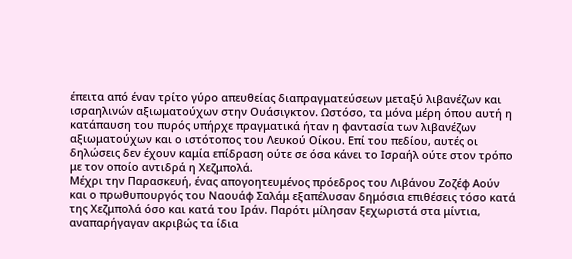έπειτα από έναν τρίτο γύρο απευθείας διαπραγματεύσεων μεταξύ λιβανέζων και ισραηλινών αξιωματούχων στην Ουάσιγκτον. Ωστόσο, τα μόνα μέρη όπου αυτή η κατάπαυση του πυρός υπήρχε πραγματικά ήταν η φαντασία των λιβανέζων αξιωματούχων και ο ιστότοπος του Λευκού Οίκου. Επί του πεδίου, αυτές οι δηλώσεις δεν έχουν καμία επίδραση ούτε σε όσα κάνει το Ισραήλ ούτε στον τρόπο με τον οποίο αντιδρά η Χεζμπολά.
Μέχρι την Παρασκευή, ένας απογοητευμένος πρόεδρος του Λιβάνου Ζοζέφ Αούν και ο πρωθυπουργός του Nαουάφ Σαλάμ εξαπέλυσαν δημόσια επιθέσεις τόσο κατά της Χεζμπολά όσο και κατά του Ιράν. Παρότι μίλησαν ξεχωριστά στα μίντια, αναπαρήγαγαν ακριβώς τα ίδια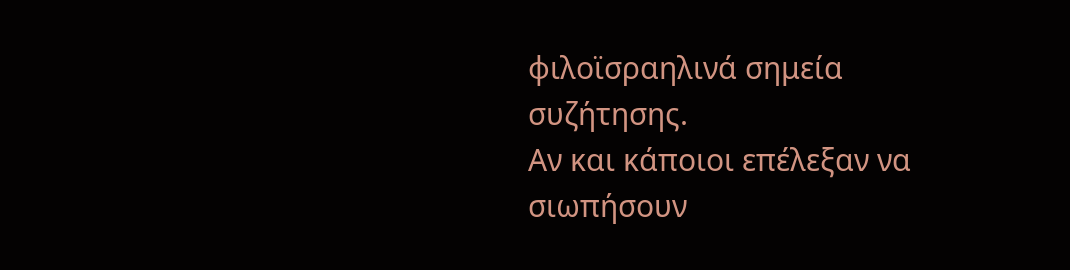φιλοϊσραηλινά σημεία συζήτησης.
Αν και κάποιοι επέλεξαν να σιωπήσουν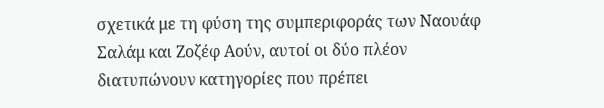σχετικά με τη φύση της συμπεριφοράς των Ναουάφ Σαλάμ και Ζοζέφ Αούν, αυτοί οι δύο πλέον διατυπώνουν κατηγορίες που πρέπει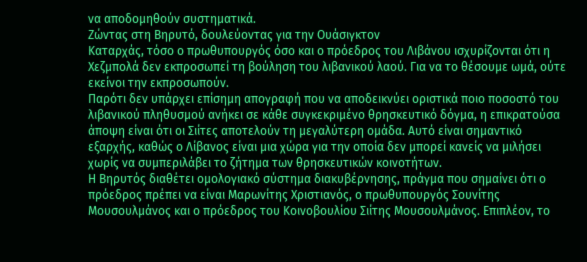να αποδομηθούν συστηματικά.
Ζώντας στη Βηρυτό, δουλεύοντας για την Ουάσιγκτον
Καταρχάς, τόσο ο πρωθυπουργός όσο και ο πρόεδρος του Λιβάνου ισχυρίζονται ότι η Χεζμπολά δεν εκπροσωπεί τη βούληση του λιβανικού λαού. Για να το θέσουμε ωμά, ούτε εκείνοι την εκπροσωπούν.
Παρότι δεν υπάρχει επίσημη απογραφή που να αποδεικνύει οριστικά ποιο ποσοστό του λιβανικού πληθυσμού ανήκει σε κάθε συγκεκριμένο θρησκευτικό δόγμα, η επικρατούσα άποψη είναι ότι οι Σιίτες αποτελούν τη μεγαλύτερη ομάδα. Αυτό είναι σημαντικό εξαρχής, καθώς ο Λίβανος είναι μια χώρα για την οποία δεν μπορεί κανείς να μιλήσει χωρίς να συμπεριλάβει το ζήτημα των θρησκευτικών κοινοτήτων.
Η Βηρυτός διαθέτει ομολογιακό σύστημα διακυβέρνησης, πράγμα που σημαίνει ότι ο πρόεδρος πρέπει να είναι Μαρωνίτης Χριστιανός, ο πρωθυπουργός Σουνίτης Μουσουλμάνος και ο πρόεδρος του Κοινοβουλίου Σιίτης Μουσουλμάνος. Επιπλέον, το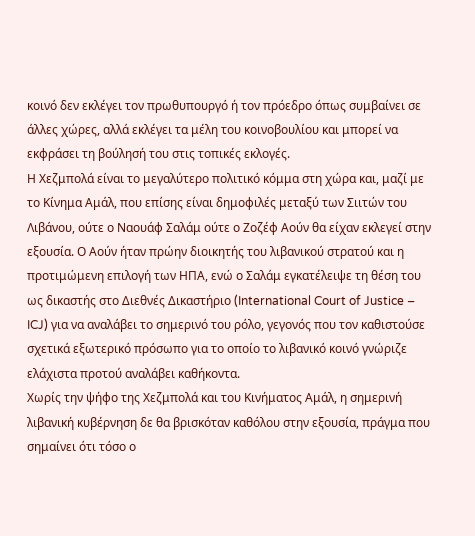κοινό δεν εκλέγει τον πρωθυπουργό ή τον πρόεδρο όπως συμβαίνει σε άλλες χώρες, αλλά εκλέγει τα μέλη του κοινοβουλίου και μπορεί να εκφράσει τη βούλησή του στις τοπικές εκλογές.
Η Χεζμπολά είναι το μεγαλύτερο πολιτικό κόμμα στη χώρα και, μαζί με το Κίνημα Αμάλ, που επίσης είναι δημοφιλές μεταξύ των Σιιτών του Λιβάνου, ούτε ο Ναουάφ Σαλάμ ούτε ο Ζοζέφ Αούν θα είχαν εκλεγεί στην εξουσία. Ο Αούν ήταν πρώην διοικητής του λιβανικού στρατού και η προτιμώμενη επιλογή των ΗΠΑ, ενώ ο Σαλάμ εγκατέλειψε τη θέση του ως δικαστής στο Διεθνές Δικαστήριο (International Court of Justice – ICJ) για να αναλάβει το σημερινό του ρόλο, γεγονός που τον καθιστούσε σχετικά εξωτερικό πρόσωπο για το οποίο το λιβανικό κοινό γνώριζε ελάχιστα προτού αναλάβει καθήκοντα.
Χωρίς την ψήφο της Χεζμπολά και του Κινήματος Αμάλ, η σημερινή λιβανική κυβέρνηση δε θα βρισκόταν καθόλου στην εξουσία, πράγμα που σημαίνει ότι τόσο ο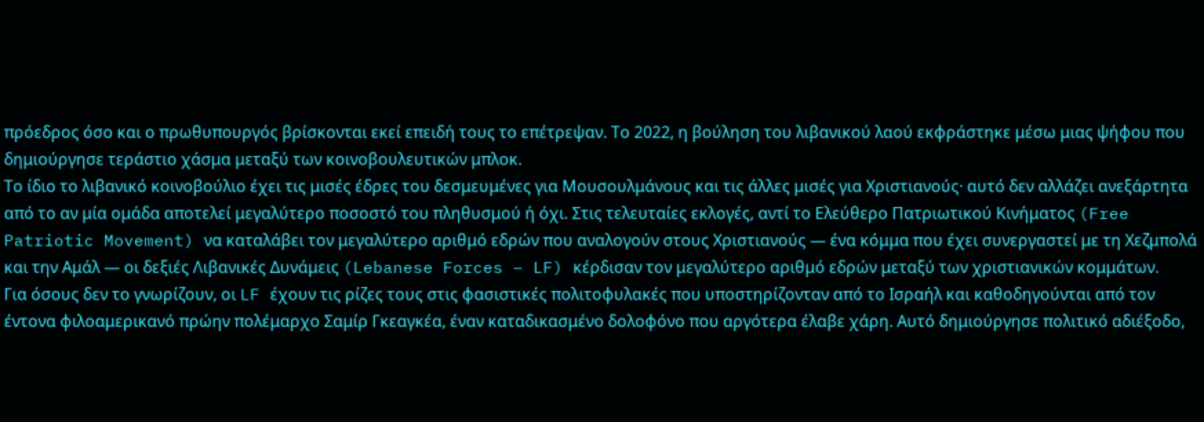πρόεδρος όσο και ο πρωθυπουργός βρίσκονται εκεί επειδή τους το επέτρεψαν. Το 2022, η βούληση του λιβανικού λαού εκφράστηκε μέσω μιας ψήφου που δημιούργησε τεράστιο χάσμα μεταξύ των κοινοβουλευτικών μπλοκ.
Το ίδιο το λιβανικό κοινοβούλιο έχει τις μισές έδρες του δεσμευμένες για Μουσουλμάνους και τις άλλες μισές για Χριστιανούς· αυτό δεν αλλάζει ανεξάρτητα από το αν μία ομάδα αποτελεί μεγαλύτερο ποσοστό του πληθυσμού ή όχι. Στις τελευταίες εκλογές, αντί το Ελεύθερο Πατριωτικού Κινήματος (Free Patriotic Movement) να καταλάβει τον μεγαλύτερο αριθμό εδρών που αναλογούν στους Χριστιανούς — ένα κόμμα που έχει συνεργαστεί με τη Χεζμπολά και την Αμάλ — οι δεξιές Λιβανικές Δυνάμεις (Lebanese Forces – LF) κέρδισαν τον μεγαλύτερο αριθμό εδρών μεταξύ των χριστιανικών κομμάτων.
Για όσους δεν το γνωρίζουν, οι LF έχουν τις ρίζες τους στις φασιστικές πολιτοφυλακές που υποστηρίζονταν από το Ισραήλ και καθοδηγούνται από τον έντονα φιλοαμερικανό πρώην πολέμαρχο Σαμίρ Γκεαγκέα, έναν καταδικασμένο δολοφόνο που αργότερα έλαβε χάρη. Αυτό δημιούργησε πολιτικό αδιέξοδο,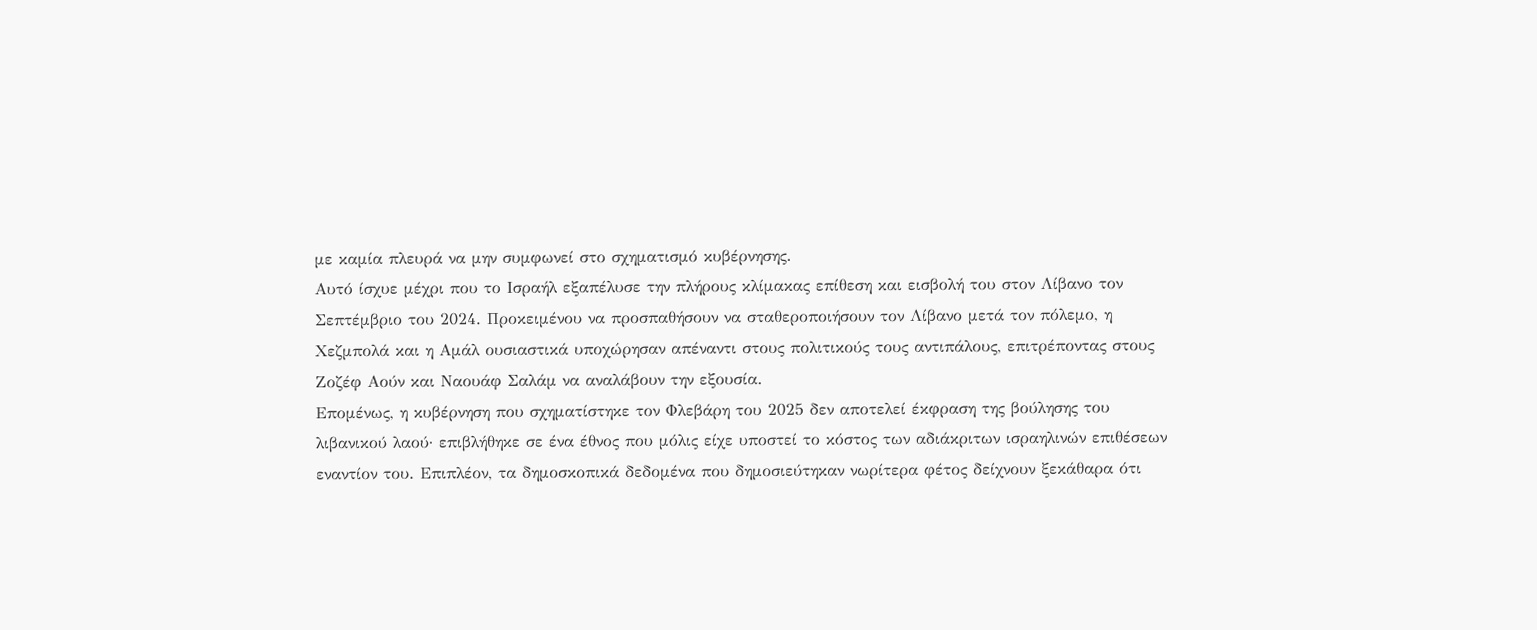με καμία πλευρά να μην συμφωνεί στο σχηματισμό κυβέρνησης.
Αυτό ίσχυε μέχρι που το Ισραήλ εξαπέλυσε την πλήρους κλίμακας επίθεση και εισβολή του στον Λίβανο τον Σεπτέμβριο του 2024. Προκειμένου να προσπαθήσουν να σταθεροποιήσουν τον Λίβανο μετά τον πόλεμο, η Χεζμπολά και η Αμάλ ουσιαστικά υποχώρησαν απέναντι στους πολιτικούς τους αντιπάλους, επιτρέποντας στους Ζοζέφ Αούν και Ναουάφ Σαλάμ να αναλάβουν την εξουσία.
Επομένως, η κυβέρνηση που σχηματίστηκε τον Φλεβάρη του 2025 δεν αποτελεί έκφραση της βούλησης του λιβανικού λαού· επιβλήθηκε σε ένα έθνος που μόλις είχε υποστεί το κόστος των αδιάκριτων ισραηλινών επιθέσεων εναντίον του. Επιπλέον, τα δημοσκοπικά δεδομένα που δημοσιεύτηκαν νωρίτερα φέτος δείχνουν ξεκάθαρα ότι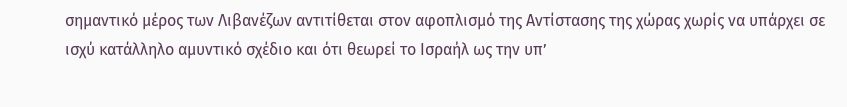σημαντικό μέρος των Λιβανέζων αντιτίθεται στον αφοπλισμό της Αντίστασης της χώρας χωρίς να υπάρχει σε ισχύ κατάλληλο αμυντικό σχέδιο και ότι θεωρεί το Ισραήλ ως την υπ’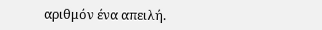αριθμόν ένα απειλή.